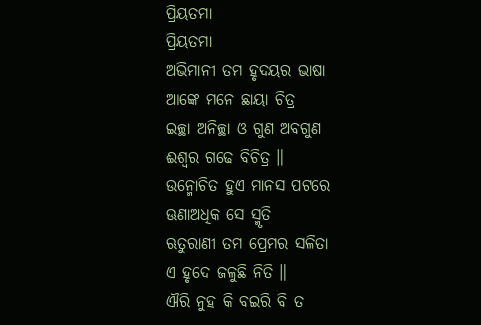ପ୍ରିୟତମା
ପ୍ରିୟତମା
ଅଭିମାନୀ ତମ ହୃଦୟର ଭାଷା
ଆଙ୍କେ ମନେ ଛାୟା ଚିତ୍ର
ଇଚ୍ଛା ଅନିଚ୍ଛା ଓ ଗୁଣ ଅବଗୁଣ
ଈଶ୍ୱର ଗଢେ ବିଚିତ୍ର ॥
ଉନ୍ମୋଚିତ ହୁଏ ମାନସ ପଟରେ
ଊଣାଅଧିକ ସେ ସ୍ମୃତି
ଋତୁରାଣୀ ତମ ପ୍ରେମର ସଳିତା
ଏ ହୃଦେ ଜଳୁଛି ନିତି ॥
ଐରି ନୁହ କି ବଇରି ବି ତ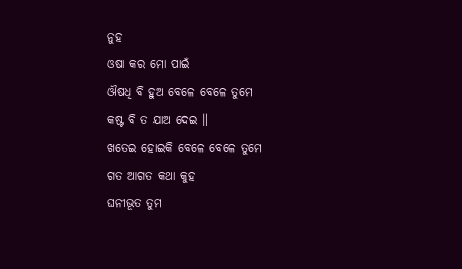ନୁହ
ଓଷା କର ମୋ ପାଇଁ
ଔଷଧି ବି ହୁଅ ବେଳେ ବେଳେ ତୁମେ
କଷ୍ଟ ବି ତ ଯାଅ ଦେଇ ॥
ଖତେଇ ହୋଇକି ବେଳେ ବେଳେ ତୁମେ
ଗତ ଆଗତ କଥା କୁହ
ଘନୀଭୂତ ତୁମ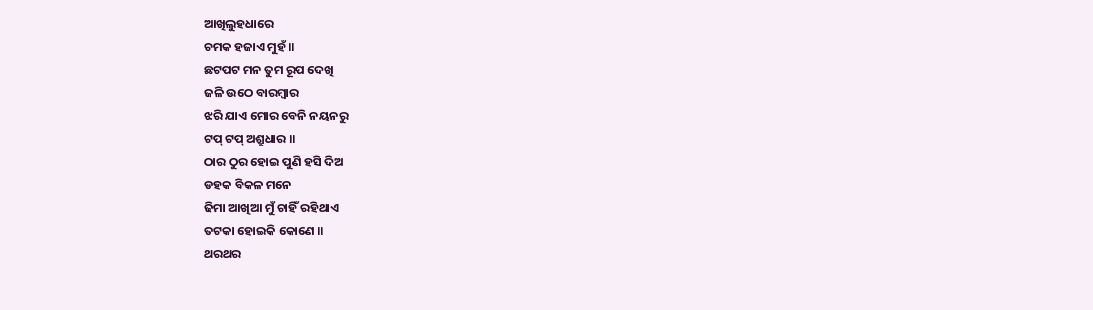ଆଖିଲୁହଧାରେ
ଚମକ ହଜାଏ ମୁହଁ ॥
ଛଟପଟ ମନ ତୁମ ରୂପ ଦେଖି
ଜଳି ଉଠେ ବାରମ୍ବାର
ଝରି ଯାଏ ମୋର ବେନି ନୟନରୁ
ଟପ୍ ଟପ୍ ଅଶ୍ରୁଧାର ॥
ଠାର ଠୁର ହୋଇ ପୁଣି ହସି ଦିଅ
ଡହକ ବିକଳ ମନେ
ଢିମା ଆଖିଆ ମୁଁ ଚାହିଁ ରହିଥାଏ
ତଟକା ହୋଇକି କୋଣେ ॥
ଥରଥର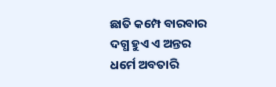ଛାତି କମ୍ପେ ବାରବାର
ଦଗ୍ଧ ହୁଏ ଏ ଅନ୍ତର
ଧର୍ମେ ଅବତାରି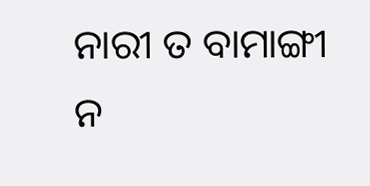ନାରୀ ତ ବାମାଙ୍ଗୀ
ନ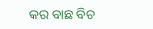କର ବାଛ ବିଚ